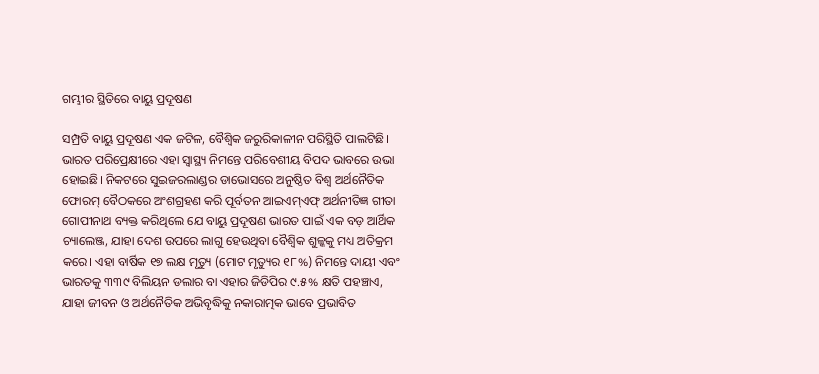ଗମ୍ଭୀର ସ୍ଥିତିରେ ବାୟୁ ପ୍ରଦୂଷଣ

ସମ୍ପ୍ରତି ବାୟୁ ପ୍ରଦୂଷଣ ଏକ ଜଟିଳ, ବୈଶ୍ୱିକ ଜରୁରିକାଳୀନ ପରିସ୍ଥିତି ପାଲଟିଛି। ଭାରତ ପରିପ୍ରେକ୍ଷୀରେ ଏହା ସ୍ବାସ୍ଥ୍ୟ ନିମନ୍ତେ ପରିବେଶୀୟ ବିପଦ ଭାବରେ ଉଭା ହୋଇଛି। ନିକଟରେ ସୁଇଜରଲାଣ୍ଡର ଡାଭୋସରେ ଅନୁଷ୍ଠିତ ବିଶ୍ୱ ଅର୍ଥନୈତିକ ଫୋରମ୍‌ ବୈଠକରେ ଅଂଶଗ୍ରହଣ କରି ପୂର୍ବତନ ଆଇଏମ୍‌ଏଫ୍‌ ଅର୍ଥନୀତିଜ୍ଞ ଗୀତା ଗୋପୀନାଥ ବ୍ୟକ୍ତ କରିଥିଲେ ଯେ ବାୟୁ ପ୍ରଦୂଷଣ ଭାରତ ପାଇଁ ଏକ ବଡ଼ ଆର୍ଥିକ ଚ୍ୟାଲେଞ୍ଜ, ଯାହା ଦେଶ ଉପରେ ଲାଗୁ ହେଉଥିବା ବୈଶ୍ୱିକ ଶୁଳ୍କକୁ ମଧ୍ୟ ଅତିକ୍ରମ କରେ। ଏହା ବାର୍ଷିକ ୧୭ ଲକ୍ଷ ମୃତ୍ୟୁ (ମୋଟ ମୃତ୍ୟୁର ୧୮%) ନିମନ୍ତେ ଦାୟୀ ଏବଂ ଭାରତକୁ ୩୩୯ ବିଲିୟନ ଡଲାର ବା ଏହାର ଜିଡିପିର ୯.୫% କ୍ଷତି ପହଞ୍ଚାଏ, ଯାହା ଜୀବନ ଓ ଅର୍ଥନୈତିକ ଅଭିବୃଦ୍ଧିକୁ ନକାରାତ୍ମକ ଭାବେ ପ୍ରଭାବିତ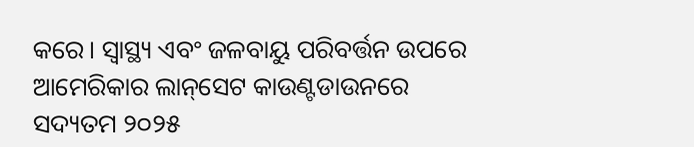କରେ। ସ୍ବାସ୍ଥ୍ୟ ଏବଂ ଜଳବାୟୁ ପରିବର୍ତ୍ତନ ଉପରେ ଆମେରିକାର ଲାନ୍‌ସେଟ କାଉଣ୍ଟଡାଉନରେ ସଦ୍ୟତମ ୨୦୨୫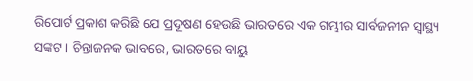ରିପୋର୍ଟ ପ୍ରକାଶ କରିଛି ଯେ ପ୍ରଦୂଷଣ ହେଉଛି ଭାରତରେ ଏକ ଗମ୍ଭୀର ସାର୍ବଜନୀନ ସ୍ବାସ୍ଥ୍ୟ ସଙ୍କଟ। ଚିନ୍ତାଜନକ ଭାବରେ, ଭାରତରେ ବାୟୁ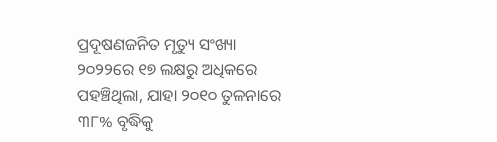ପ୍ରଦୂଷଣଜନିତ ମୃତ୍ୟୁ ସଂଖ୍ୟା ୨୦୨୨ରେ ୧୭ ଲକ୍ଷରୁ ଅଧିକରେ ପହଞ୍ଚିଥିଲା, ଯାହା ୨୦୧୦ ତୁଳନାରେ ୩୮% ବୃଦ୍ଧିକୁ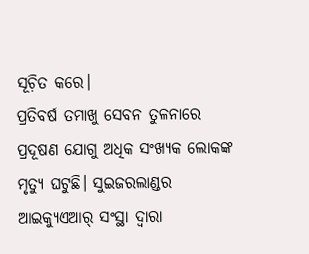ସୂଚ଼ିତ କରେ।
ପ୍ରତିବର୍ଷ ତମାଖୁ ସେବନ ତୁଳନାରେ ପ୍ରଦୂଷଣ ଯୋଗୁ ଅଧିକ ସଂଖ୍ୟକ ଲୋକଙ୍କ ମୃତ୍ୟୁ ଘଟୁଛି। ସୁଇଜରଲାଣ୍ଡର ଆଇକ୍ୟୁଏଆର୍‌ ସଂସ୍ଥା ଦ୍ୱାରା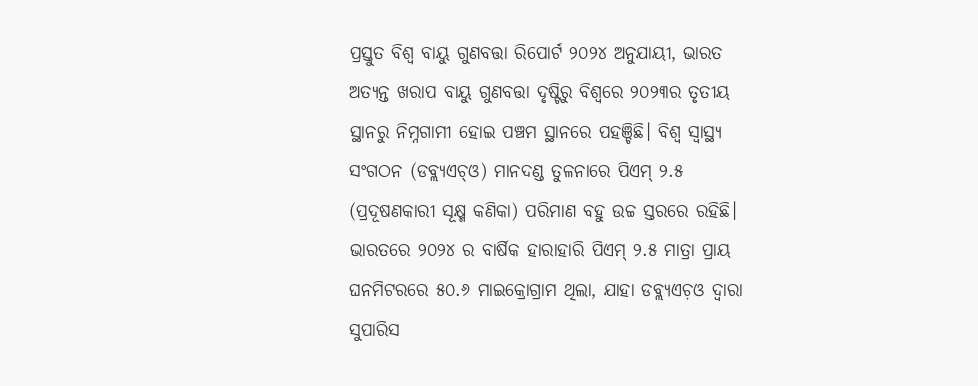ପ୍ରସ୍ତୁତ ବିଶ୍ୱ ବାୟୁ ଗୁଣବତ୍ତା ରିପୋର୍ଟ ୨୦୨୪ ଅନୁଯାୟୀ, ଭାରତ ଅତ୍ୟନ୍ତ ଖରାପ ବାୟୁ ଗୁଣବତ୍ତା ଦୃଷ୍ଟିରୁ ବିଶ୍ୱରେ ୨୦୨୩ର ତୃତୀୟ ସ୍ଥାନରୁ ନିମ୍ନଗାମୀ ହୋଇ ପଞ୍ଚମ ସ୍ଥାନରେ ପହଞ୍ଚିଛି। ବିଶ୍ୱ ସ୍ବାସ୍ଥ୍ୟ ସଂଗଠନ (ଡବ୍ଲ୍ୟଏଚ୍‌ଓ) ମାନଦଣ୍ଡ ତୁଳନାରେ ପିଏମ୍‌ ୨.୫ (ପ୍ରଦୂଷଣକାରୀ ସୂକ୍ଷ୍ମ କଣିକା) ପରିମାଣ ବହୁ ଉଚ୍ଚ ସ୍ତରରେ ରହିଛି। ଭାରତରେ ୨୦୨୪ ର ବାର୍ଷିକ ହାରାହାରି ପିଏମ୍‌ ୨.୫ ମାତ୍ରା ପ୍ରାୟ ଘନମିଟରରେ ୫୦.୬ ମାଇକ୍ରୋଗ୍ରାମ ଥିଲା, ଯାହା ଡବ୍ଲ୍ୟଏଚ଼ଓ ଦ୍ୱାରା ସୁପାରିସ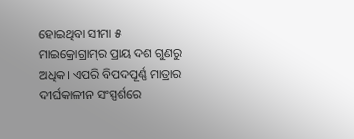ହୋଇଥିବା ସୀମା ୫ ମାଇକ୍ରୋଗ୍ରାମ୍‌ର ପ୍ରାୟ ଦଶ ଗୁଣରୁ ଅଧିକ। ଏପରି ବିପଦପୂର୍ଣ୍ଣ ମାତ୍ରାର ଦୀର୍ଘକାଳୀନ ସଂସ୍ପର୍ଶରେ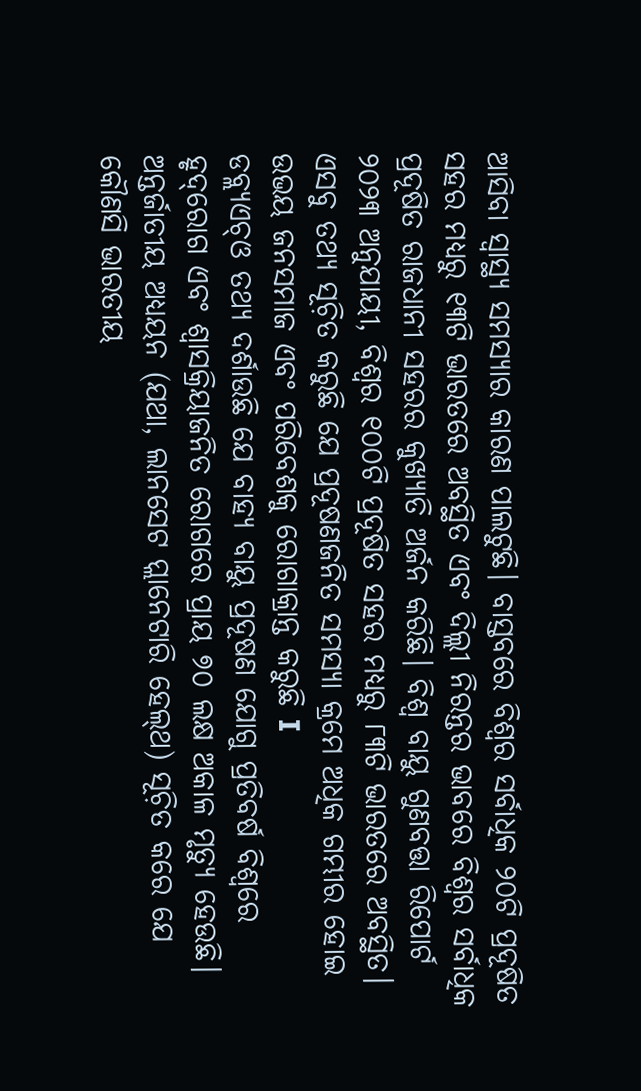ଆସିବା ସ୍ବାସ୍ଥ୍ୟ ସମସ୍ୟାର କାରଣ ପାଲଟୁଛି। ବାସ୍ତବରେ ବିଶ୍ୱର ସର୍ବାଧିକ ୨୦ଟି ପ୍ରଦୂଷିତ ସହର ମଧ୍ୟରୁ ୧୩ଟି ଭାରତରେ ଅବସ୍ଥିତ ଏବଂ ଦିଲ୍ଲୀ ନିରନ୍ତର ଭାବରେ ବିଶ୍ୱର ସର୍ବାଧିକ ପ୍ରଦୂଷିତ ରାଜଧାନୀ ସହରର କୁଖ୍ୟାତି ଅର୍ଜନ କରିଛି। ବିଶ୍ୱ ବାୟୁ ଗୁଣବତ୍ତା ରିପୋର୍ଟ ୨୦୨୩ ଅନୁଯାୟୀ, ବିଶ୍ୱର ୧୦୦ଟି ପ୍ରଦୂଷିତ ସହର ମଧ୍ୟରୁ ୮୩ଟି ଭାରତରେ ଅବସ୍ଥିତ। ଏସବୁ ତଥ୍ୟ ସୂଚ଼ିତ କରୁଛି ଯେ ପ୍ରଦୂଷଣଜନିତ ସମସ୍ୟା କ୍ରମେ ଅଧିକ ଗମ୍ଭୀର ହୋଇ ଉଭୟ ଜନସମାଜ ଏବଂ ପରିବେଶକୁ ରୋଗାକ୍ରାନ୍ତ କରୁଛି I
ଡବ୍ଲ୍ୟଏଚ୍‌ଓ ତଥ୍ୟ ଦର୍ଶାଉଛି ଯେ ବାହ୍ୟ ବାୟୁ ପ୍ରଦୂଷଣ ଯୋଗୁ ପ୍ରତିବର୍ଷ ବିଶ୍ୱରେ ହୃଦ୍‌ରୋଗ ଏବଂ ଶ୍ୱାସକ୍ରିୟାଜନିତ ରୋଗରେ ପ୍ରାୟ ୭୦ ଲକ୍ଷ ଅକାଳ ମୃତ୍ୟୁ ହେଉଛି। ଅନ୍ତର୍ଜାତୀୟ ଅଧ୍ୟୟନ (ଯଥା, ଲାନସେଟ ପ୍ଲାନେଟାରି ହେଲ୍‌ଥ) ସୂଚ଼ିତ କରେ ଯେ କୌଣସି ଭାରତୀୟ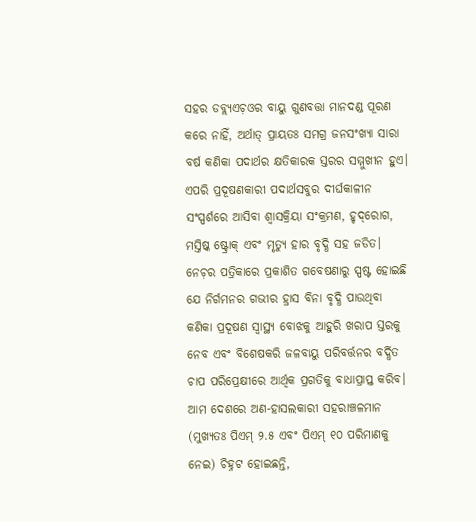ସହର ଡବ୍ଲ୍ୟଏଚ଼ଓର ବାୟୁ ଗୁଣବତ୍ତା ମାନଦଣ୍ଡ ପୂରଣ କରେ ନାହିଁ, ଅର୍ଥାତ୍‌ ପ୍ରାୟତଃ ସମଗ୍ର ଜନସଂଖ୍ୟା ସାରା ବର୍ଷ କଣିକା ପଦାର୍ଥର କ୍ଷତିକାରକ ସ୍ତରର ସମ୍ମୁଖୀନ ହୁଏ। ଏପରି ପ୍ରଦୂଷଣକାରୀ ପଦାର୍ଥସବୁର ଦୀର୍ଘକାଳୀନ ସଂସ୍ପର୍ଶରେ ଆସିବା ଶ୍ୱାସକ୍ରିୟା ସଂକ୍ରମଣ, ହୃଦ୍‌ରୋଗ, ମସ୍ତିଷ୍କ ଷ୍ଟ୍ରୋକ୍‌ ଏବଂ ମୃତ୍ୟୁ ହାର ବୃଦ୍ଧି ସହ ଜଡିତ। ନେଚ଼ର ପତ୍ରିକାରେ ପ୍ରକାଶିତ ଗବେଷଣାରୁ ସ୍ପଷ୍ଟ ହୋଇଛି ଯେ ନିର୍ଗମନର ଗଭୀର ହ୍ରାସ ବିନା ବୃଦ୍ଧି ପାଉଥିବା କଣିକା ପ୍ରଦୂଷଣ ସ୍ବାସ୍ଥ୍ୟ ବୋଝକୁ ଆହୁରି ଖରାପ ସ୍ତରକୁ ନେବ ଏବଂ ବିଶେଷକରି ଜଳବାୟୁ ପରିବର୍ତ୍ତନର ବର୍ଦ୍ଧିତ ଚାପ ପରିପ୍ରେକ୍ଷୀରେ ଆର୍ଥିକ ପ୍ରଗତିକୁ ବାଧାପ୍ରାପ୍ତ କରିବ। ଆମ ଦେଶରେ ଅଣ-ହାସଲକାରୀ ସହରାଞ୍ଚଳମାନ (ମୁଖ୍ୟତଃ ପିଏମ୍‌ ୨.୫ ଏବଂ ପିଏମ୍‌ ୧୦ ପରିମାଣକୁ ନେଇ) ଚିହ୍ନଟ ହୋଇଛନ୍ତି,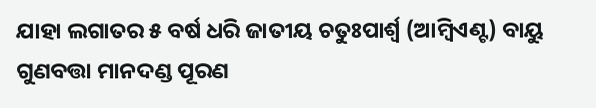ଯାହା ଲଗାତର ୫ ବର୍ଷ ଧରି ଜାତୀୟ ଚତୁଃପାର୍ଶ୍ୱ (ଆମ୍ବିଏଣ୍ଟ) ବାୟୁ ଗୁଣବତ୍ତା ମାନଦଣ୍ଡ ପୂରଣ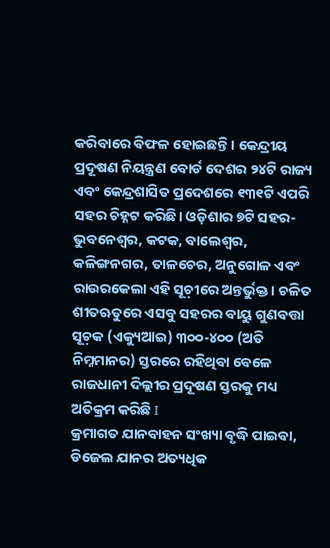କରିବାରେ ବିଫଳ ହୋଇଛନ୍ତି। କେନ୍ଦ୍ରୀୟ ପ୍ରଦୂଷଣ ନିୟନ୍ତ୍ରଣ ବୋର୍ଡ ଦେଶର ୨୪ଟି ରାଜ୍ୟ ଏବଂ କେନ୍ଦ୍ରଶାସିତ ପ୍ରଦେଶରେ ୧୩୧ଟି ଏପରି ସହର ଚିହ୍ନଟ କରିଛି। ଓଡ଼ିଶାର ୭ଟି ସହର- ଭୁବନେଶ୍ୱର, କଟକ, ବାଲେଶ୍ୱର, କଳିଙ୍ଗନଗର, ତାଳଚେର, ଅନୁଗୋଳ ଏବଂ ରାଉରକେଲା ଏହି ସୂଚ଼ୀରେ ଅନ୍ତର୍ଭୁକ୍ତ। ଚଳିତ ଶୀତଋତୁରେ ଏସବୁ ସହରର ବାୟୁ ଗୁଣବତ୍ତା ସୂଚ଼କ (ଏକ୍ୟୁଆଇ) ୩୦୦-୪୦୦ (ଅତି ନିମ୍ନମାନର) ସ୍ତରରେ ରହିଥିବା ବେଳେ ରାଜଧାନୀ ଦିଲ୍ଲୀର ପ୍ରଦୂଷଣ ସ୍ତରକୁ ମଧ୍ୟ ଅତିକ୍ରମ କରିଛି I
କ୍ରମାଗତ ଯାନବାହନ ସଂଖ୍ୟା ବୃଦ୍ଧି ପାଇବା, ଡିଜେଲ ଯାନର ଅତ୍ୟଧିକ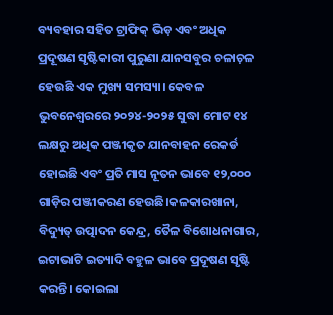ବ୍ୟବହାର ସହିତ ଟ୍ରାଫିକ୍‌ ଭିଡ଼ ଏବଂ ଅଧିକ ପ୍ରଦୂଷଣ ସୃଷ୍ଟିକାରୀ ପୁରୁଣା ଯାନସବୁର ଚଳାଚ଼ଳ ହେଉଛି ଏକ ମୁଖ୍ୟ ସମସ୍ୟା। କେବଳ ଭୁବନେଶ୍ୱରରେ ୨୦୨୪-୨୦୨୫ ସୁଦ୍ଧା ମୋଟ ୧୪ ଲକ୍ଷରୁ ଅଧିକ ପଞ୍ଜୀକୃତ ଯାନବାହନ ରେକର୍ଡ ହୋଇଛି ଏବଂ ପ୍ରତି ମାସ ନୂତନ ଭାବେ ୧୨,୦୦୦ ଗାଡ଼ିର ପଞ୍ଜୀକରଣ ହେଉଛି।କଳକାରଖାନା, ବିଦ୍ୟୁତ୍‌ ଉତ୍ପାଦନ କେନ୍ଦ୍ର, ତୈଳ ବିଶୋଧନାଗାର, ଇଟାଭାଟି ଇତ୍ୟାଦି ବହୁଳ ଭାବେ ପ୍ରଦୂଷଣ ସୃଷ୍ଟି କରନ୍ତି। କୋଇଲା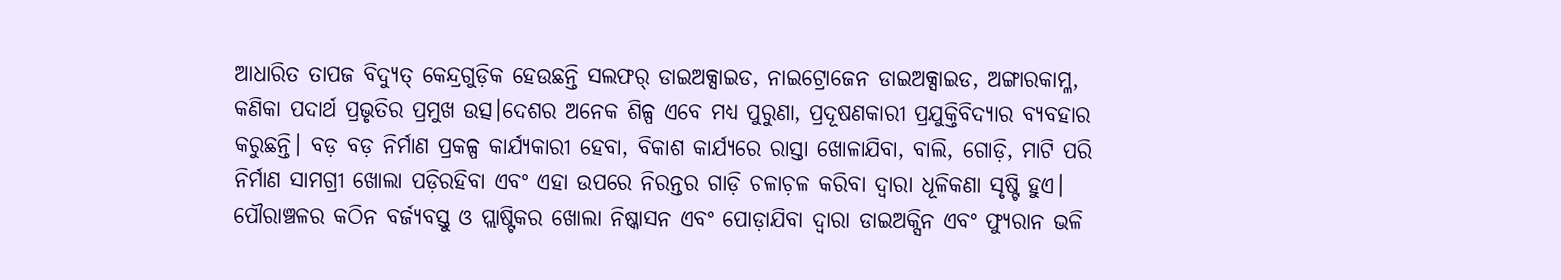ଆଧାରିତ ତାପଜ ବିଦ୍ୟୁତ୍‌ କେନ୍ଦ୍ରଗୁଡ଼ିକ ହେଉଛନ୍ତି ସଲଫର୍‌ ଡାଇଅକ୍ସାଇଡ, ନାଇଟ୍ରୋଜେନ ଡାଇଅକ୍ସାଇଡ, ଅଙ୍ଗାରକାମ୍ଳ, କଣିକା ପଦାର୍ଥ ପ୍ରଭୃତିର ପ୍ରମୁଖ ଉତ୍ସ।ଦେଶର ଅନେକ ଶିଳ୍ପ ଏବେ ମଧ୍ୟ ପୁରୁଣା, ପ୍ରଦୂଷଣକାରୀ ପ୍ରଯୁକ୍ତିବିଦ୍ୟାର ବ୍ୟବହାର କରୁଛନ୍ତି। ବଡ଼ ବଡ଼ ନିର୍ମାଣ ପ୍ରକଳ୍ପ କାର୍ଯ୍ୟକାରୀ ହେବା, ବିକାଶ କାର୍ଯ୍ୟରେ ରାସ୍ତା ଖୋଳାଯିବା, ବାଲି, ଗୋଡ଼ି, ମାଟି ପରି ନିର୍ମାଣ ସାମଗ୍ରୀ ଖୋଲା ପଡ଼ିରହିବା ଏବଂ ଏହା ଉପରେ ନିରନ୍ତର ଗାଡ଼ି ଚଳାଚ଼ଳ କରିବା ଦ୍ୱାରା ଧୂଳିକଣା ସୃଷ୍ଟି ହୁଏ। ପୌରାଞ୍ଚଳର କଠିନ ବର୍ଜ୍ୟବସ୍ତୁ ଓ ପ୍ଲାଷ୍ଟିକର ଖୋଲା ନିଷ୍କାସନ ଏବଂ ପୋଡ଼ାଯିବା ଦ୍ୱାରା ଡାଇଅକ୍ସିନ ଏବଂ ଫ୍ୟୁରାନ ଭଳି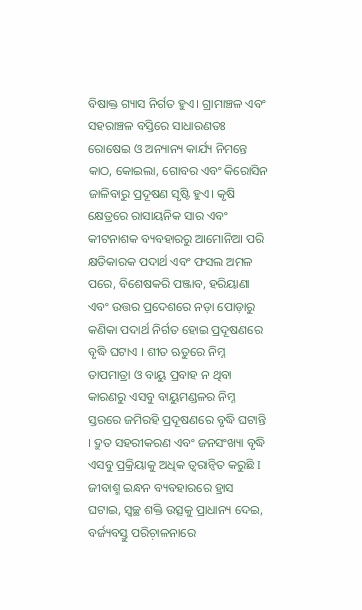ବିଷାକ୍ତ ଗ୍ୟାସ ନିର୍ଗତ ହୁଏ। ଗ୍ରାମାଞ୍ଚଳ ଏବଂ ସହରାଞ୍ଚଳ ବସ୍ତିରେ ସାଧାରଣତଃ ରୋଷେଇ ଓ ଅନ୍ୟାନ୍ୟ କାର୍ଯ୍ୟ ନିମନ୍ତେ କାଠ, କୋଇଲା, ଗୋବର ଏବଂ କିରୋସିନ ଜାଳିବାରୁ ପ୍ରଦୂଷଣ ସୃଷ୍ଟି ହୁଏ। କୃଷି କ୍ଷେତ୍ରରେ ରାସାୟନିକ ସାର ଏବଂ କୀଟନାଶକ ବ୍ୟବହାରରୁ ଆମୋନିଆ ପରି କ୍ଷତିକାରକ ପଦାର୍ଥ ଏବଂ ଫସଲ ଅମଳ ପରେ, ବିଶେଷକରି ପଞ୍ଜାବ, ହରିୟାଣା ଏବଂ ଉତ୍ତର ପ୍ରଦେଶରେ ନଡ଼ା ପୋଡ଼ାରୁ କଣିକା ପଦାର୍ଥ ନିର୍ଗତ ହୋଇ ପ୍ରଦୂଷଣରେ ବୃଦ୍ଧି ଘଟାଏ । ଶୀତ ଋତୁରେ ନିମ୍ନ ତାପମାତ୍ରା ଓ ବାୟୁ ପ୍ରବାହ ନ ଥିବା କାରଣରୁ ଏସବୁ ବାୟୁମଣ୍ଡଳର ନିମ୍ନ ସ୍ତରରେ ଜମିରହି ପ୍ରଦୂଷଣରେ ବୃଦ୍ଧି ଘଟାନ୍ତି । ଦ୍ରୁତ ସହରୀକରଣ ଏବଂ ଜନସଂଖ୍ୟା ବୃଦ୍ଧି ଏସବୁ ପ୍ରକ୍ରିୟାକୁ ଅଧିକ ତ୍ୱରାନ୍ବିତ କରୁଛି I
ଜୀବାଶ୍ମ ଇନ୍ଧନ ବ୍ୟବହାରରେ ହ୍ରାସ ଘଟାଇ, ସ୍ବଚ୍ଛ ଶକ୍ତି ଉତ୍ସକୁ ପ୍ରାଧାନ୍ୟ ଦେଇ, ବର୍ଜ୍ୟବସ୍ତୁ ପରିଚ଼ାଳନାରେ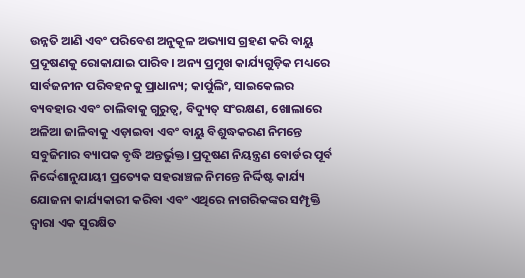ଉନ୍ନତି ଆଣି ଏବଂ ପରିବେଶ ଅନୁକୂଳ ଅଭ୍ୟାସ ଗ୍ରହଣ କରି ବାୟୁ ପ୍ରଦୂଷଣକୁ ରୋକାଯାଇ ପାରିବ। ଅନ୍ୟ ପ୍ରମୁଖ କାର୍ଯ୍ୟଗୁଡ଼ିକ ମଧ୍ୟରେ ସାର୍ବଜନୀନ ପରିବହନକୁ ପ୍ରାଧାନ୍ୟ; କାର୍ପୁଲିଂ, ସାଇକେଲର ବ୍ୟବହାର ଏବଂ ଚାଲିବାକୁ ଗୁରୁତ୍ୱ, ବିଦ୍ୟୁତ୍‌ ସଂରକ୍ଷଣ, ଖୋଲାରେ ଅଳିଆ ଜାଳିବାକୁ ଏଡ଼ାଇବା ଏବଂ ବାୟୁ ବିଶୁଦ୍ଧକରଣ ନିମନ୍ତେ ସବୁଜିମାର ବ୍ୟାପକ ବୃଦ୍ଧି ଅନ୍ତର୍ଭୁକ୍ତ। ପ୍ରଦୂଷଣ ନିୟନ୍ତ୍ରଣ ବୋର୍ଡର ପୂର୍ବ ନିର୍ଦ୍ଦେଶାନୁଯାୟୀ ପ୍ରତ୍ୟେକ ସହରାଞ୍ଚଳ ନିମନ୍ତେ ନିର୍ଦ୍ଦିଷ୍ଟ କାର୍ଯ୍ୟ ଯୋଜନା କାର୍ଯ୍ୟକାରୀ କରିବା ଏବଂ ଏଥିରେ ନାଗରିକଙ୍କର ସମ୍ପୃକ୍ତି ଦ୍ୱାରା ଏକ ସୁରକ୍ଷିତ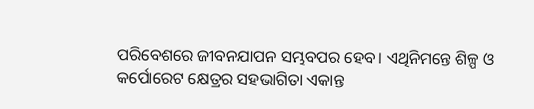ପରିବେଶରେ ଜୀବନଯାପନ ସମ୍ଭବପର ହେବ। ଏଥିନିମନ୍ତେ ଶିଳ୍ପ ଓ କର୍ପୋରେଟ କ୍ଷେତ୍ରର ସହଭାଗିତା ଏକାନ୍ତ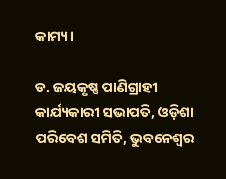କାମ୍ୟ।

ଡ. ଜୟକୃଷ୍ଣ ପାଣିଗ୍ରାହୀ
କାର୍ଯ୍ୟକାରୀ ସଭାପତି, ଓଡ଼ିଶା ପରିବେଶ ସମିତି, ଭୁବନେଶ୍ୱର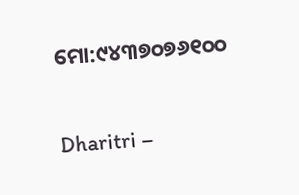ମୋ:୯୪୩୭୦୭୬୧୦୦

Dharitri –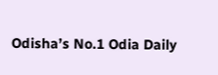Odisha’s No.1 Odia Daily